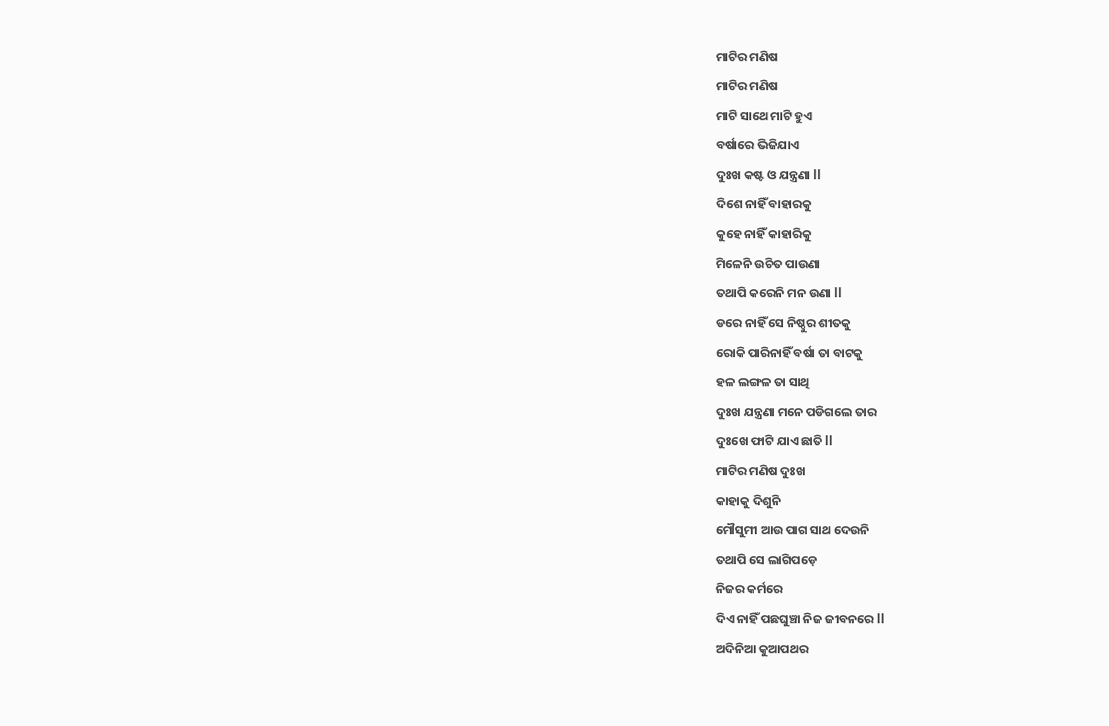ମାଟିର ମଣିଷ
ମାଟିର ମଣିଷ
ମାଟି ସାଥେ ମାଟି ହୁଏ
ବର୍ଷାରେ ଭିଜିଯାଏ
ଦୁଃଖ କଷ୍ଟ ଓ ଯନ୍ତ୍ରଣା ll
ଦିଶେ ନାହିଁ ବାହାରକୁ
କୁହେ ନାହିଁ କାହାରିକୁ
ମିଳେନି ଉଚିତ ପାଉଣା
ତଥାପି କରେନି ମନ ଉଣା ll
ଡରେ ନାହିଁ ସେ ନିଷ୍ଠୁର ଶୀତକୁ
ରୋକି ପାରିନାହିଁ ବର୍ଷା ତା ବାଟକୁ
ହଳ ଲଙ୍ଗଳ ତା ସାଥି
ଦୁଃଖ ଯନ୍ତ୍ରଣା ମନେ ପଡିଗଲେ ତାର
ଦୁଃଖେ ଫାଟି ଯାଏ ଛାତି ll
ମାଟିର ମଣିଷ ଦୁଃଖ
କାହାକୁ ଦିଶୁନି
ମୌସୁମୀ ଆଉ ପାଗ ସାଥ ଦେଉନି
ତଥାପି ସେ ଲାଗିପଡ଼େ
ନିଜର କର୍ମରେ
ଦିଏ ନାହିଁ ପଛଘୁଞ୍ଚା ନିଜ ଜୀବନରେ ll
ଅଦିନିଆ କୁଆପଥର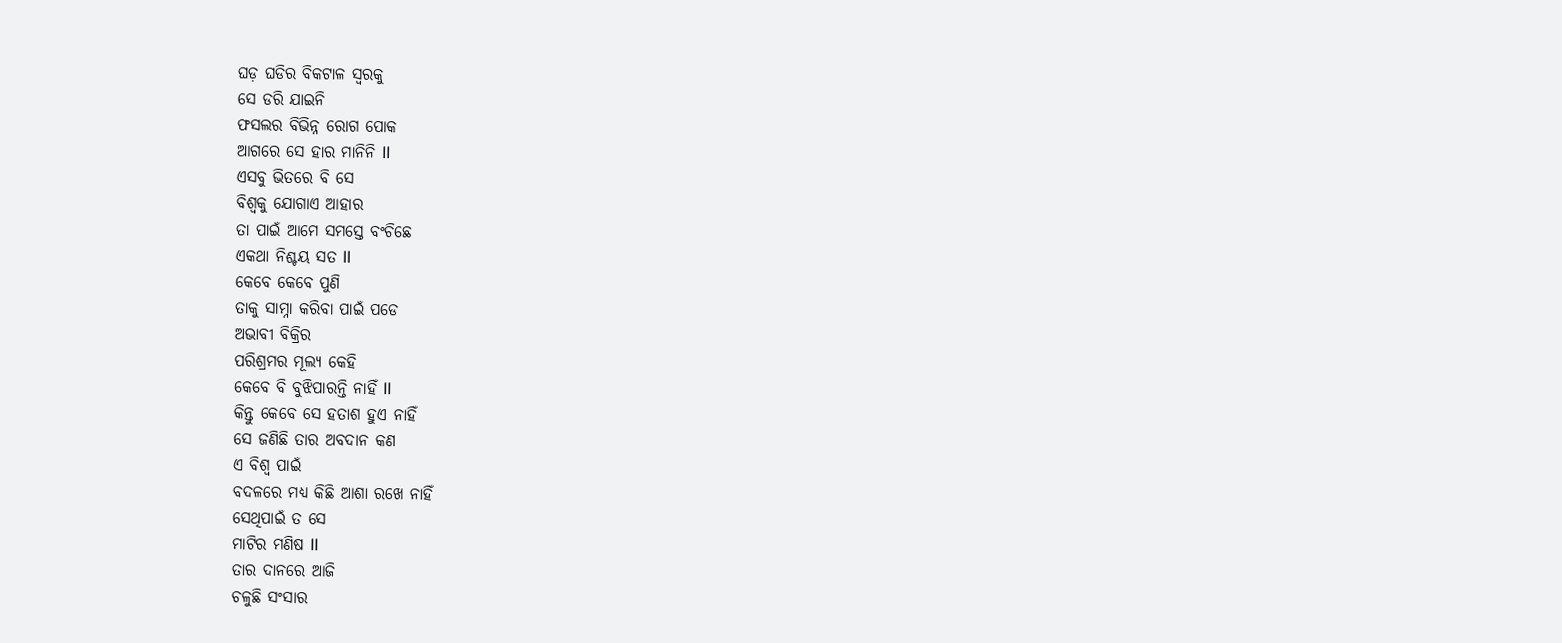ଘଡ଼ ଘଡିର ବିକଟାଳ ସ୍ୱରକୁ
ସେ ଡରି ଯାଇନି
ଫସଲର ବିଭିନ୍ନ ରୋଗ ପୋକ
ଆଗରେ ସେ ହାର ମାନିନି ll
ଏସବୁ ଭିତରେ ବି ସେ
ବିଶ୍ୱକୁ ଯୋଗାଏ ଆହାର
ତା ପାଇଁ ଆମେ ସମସ୍ତେ ବଂଚିଛେ
ଏକଥା ନିଶ୍ଚୟ ସତ ll
କେବେ କେବେ ପୁଣି
ତାକୁ ସାମ୍ନା କରିବା ପାଇଁ ପଡେ
ଅଭାବୀ ବିକ୍ରିର
ପରିଶ୍ରମର ମୂଲ୍ୟ କେହି
କେବେ ବି ବୁଝିପାରନ୍ତି ନାହିଁ ll
କିନ୍ତୁ କେବେ ସେ ହତାଶ ହୁଏ ନାହିଁ
ସେ ଜଣିଛି ତାର ଅବଦାନ କଣ
ଏ ବିଶ୍ୱ ପାଇଁ
ବଦଳରେ ମଧ୍ୟ କିଛି ଆଶା ରଖେ ନାହିଁ
ସେଥିପାଇଁ ତ ସେ
ମାଟିର ମଣିଷ ll
ତାର ଦାନରେ ଆଜି
ଚଳୁଛି ସଂସାର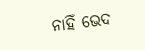ନାହିଁ ଭେଦ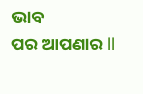ଭାବ
ପର ଆପଣାର ll